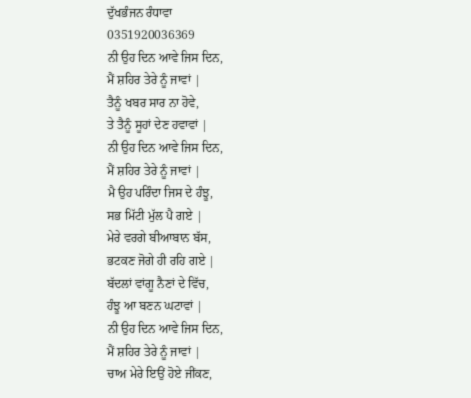ਦੁੱਖਭੰਜਨ ਰੰਧਾਵਾ
0351920036369
ਨੀ ਉਹ ਦਿਨ ਆਵੇ ਜਿਸ ਦਿਨ,
ਮੈਂ ਸ਼ਹਿਰ ਤੇਰੇ ਨੂੰ ਜਾਵਾਂ |
ਤੈਨੂੰ ਖਬਰ ਸਾਰ ਨਾ ਹੋਵੇ,
ਤੇ ਤੈਨੂੰ ਸੂਹਾਂ ਦੇਣ ਹਵਾਵਾਂ |
ਨੀ ਉਹ ਦਿਨ ਆਵੇ ਜਿਸ ਦਿਨ,
ਮੈਂ ਸ਼ਹਿਰ ਤੇਰੇ ਨੂੰ ਜਾਵਾਂ |
ਮੈ ਉਹ ਪਰਿੰਦਾ ਜਿਸ ਦੇ ਹੰਝੂ,
ਸਭ ਮਿੱਟੀ ਮੁੱਲ ਪੈ ਗਏ |
ਮੇਰੇ ਵਰਗੇ ਬੀਆਬਾਨ ਬੱਸ,
ਭਟਕਣ ਜੋਗੇ ਹੀ ਰਹਿ ਗਏ |
ਬੱਦਲਾਂ ਵਾਂਗੂ ਨੈਣਾਂ ਦੇ ਵਿੱਚ,
ਹੰਝੂ ਆ ਬਣਨ ਘਟਾਵਾਂ |
ਨੀ ਉਹ ਦਿਨ ਆਵੇ ਜਿਸ ਦਿਨ,
ਮੈਂ ਸ਼ਹਿਰ ਤੇਰੇ ਨੂੰ ਜਾਵਾਂ |
ਚਾਅ ਮੇਰੇ ਇਉਂ ਹੋਏ ਜੀਂਕਣ,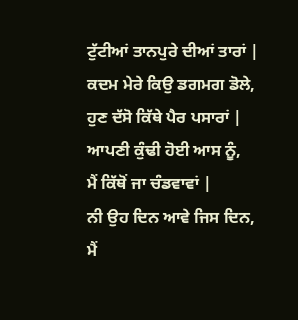ਟੁੱਟੀਆਂ ਤਾਨਪੁਰੇ ਦੀਆਂ ਤਾਰਾਂ |
ਕਦਮ ਮੇਰੇ ਕਿਉ ਡਗਮਗ ਡੋਲੇ,
ਹੁਣ ਦੱਸੋ ਕਿੱਥੇ ਪੈਰ ਪਸਾਰਾਂ |
ਆਪਣੀ ਕੁੰਢੀ ਹੋਈ ਆਸ ਨੂੰ,
ਮੈਂ ਕਿੱਥੋਂ ਜਾ ਚੰਡਵਾਵਾਂ |
ਨੀ ਉਹ ਦਿਨ ਆਵੇ ਜਿਸ ਦਿਨ,
ਮੈਂ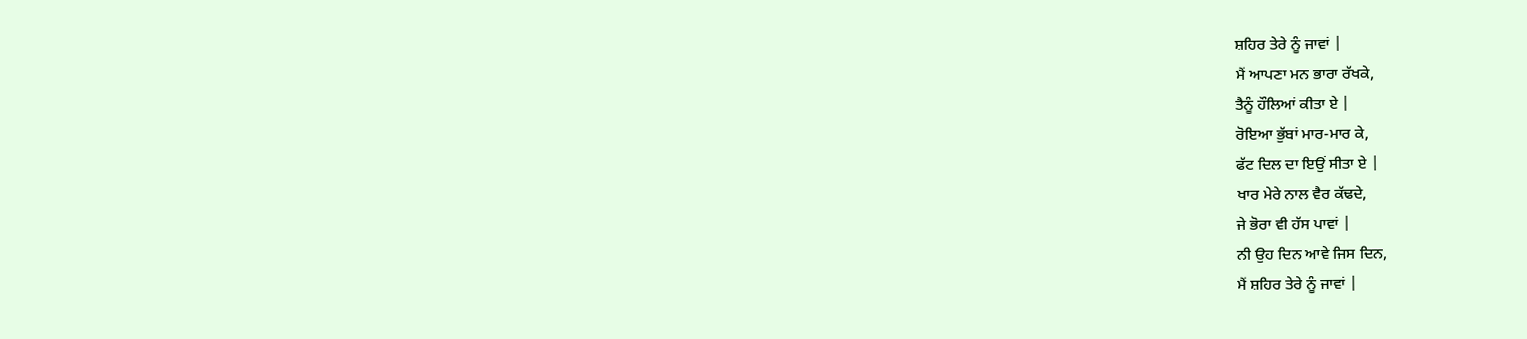ਸ਼ਹਿਰ ਤੇਰੇ ਨੂੰ ਜਾਵਾਂ |
ਮੈਂ ਆਪਣਾ ਮਨ ਭਾਰਾ ਰੱਖਕੇ,
ਤੈਨੂੰ ਹੌਲਿਆਂ ਕੀਤਾ ਏ |
ਰੋਇਆ ਭੁੱਬਾਂ ਮਾਰ-ਮਾਰ ਕੇ,
ਫੱਟ ਦਿਲ ਦਾ ਇਉਂ ਸੀਤਾ ਏ |
ਖਾਰ ਮੇਰੇ ਨਾਲ ਵੈਰ ਕੱਢਦੇ,
ਜੇ ਭੋਰਾ ਵੀ ਹੱਸ ਪਾਵਾਂ |
ਨੀ ਉਹ ਦਿਨ ਆਵੇ ਜਿਸ ਦਿਨ,
ਮੈਂ ਸ਼ਹਿਰ ਤੇਰੇ ਨੂੰ ਜਾਵਾਂ |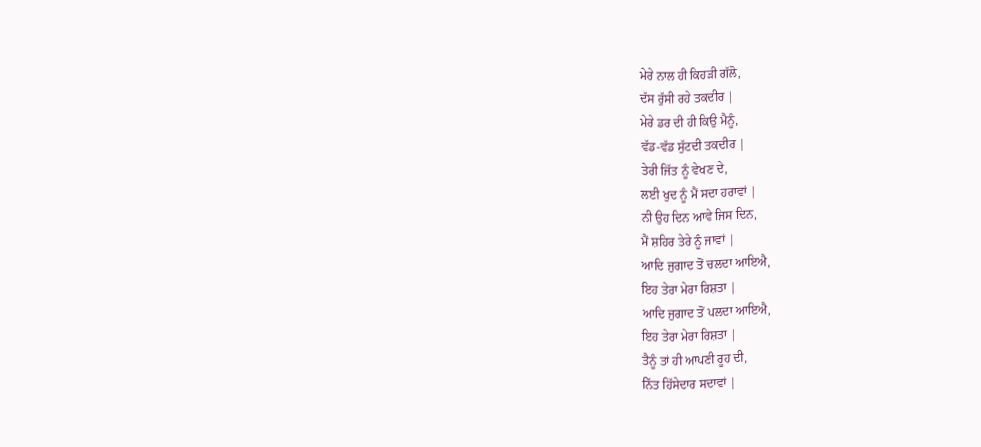ਮੇਰੇ ਨਾਲ ਹੀ ਕਿਹੜੀ ਗੱਲੋ,
ਦੱਸ ਰੁੱਸੀ ਰਹੇ ਤਕਦੀਰ |
ਮੇਰੇ ਡਰ ਦੀ ਹੀ ਕਿਉ ਮੈਨੂੰ,
ਵੱਡ-ਵੱਡ ਸੁੱਟਦੀ ਤਕਦੀਰ |
ਤੇਰੀ ਜਿੱਤ ਨੂੰ ਵੇਖਣ ਦੇ,
ਲਈ ਖੁਦ ਨੂੰ ਮੈਂ ਸਦਾ ਹਰਾਵਾਂ |
ਨੀ ਉਹ ਦਿਨ ਆਵੇ ਜਿਸ ਦਿਨ,
ਮੈਂ ਸ਼ਹਿਰ ਤੇਰੇ ਨੂੰ ਜਾਵਾਂ |
ਆਦਿ ਜੁਗਾਦ ਤੋਂ ਚਲਦਾ ਆਇਐ,
ਇਹ ਤੇਰਾ ਮੇਰਾ ਰਿਸ਼ਤਾ |
ਆਦਿ ਜੁਗਾਦ ਤੋਂ ਪਲਦਾ ਆਇਐ,
ਇਹ ਤੇਰਾ ਮੇਰਾ ਰਿਸ਼ਤਾ |
ਤੈਨੂੰ ਤਾਂ ਹੀ ਆਪਣੀ ਰੂਹ ਦੀ,
ਨਿੱਤ ਹਿੱਸੇਦਾਰ ਸਦਾਵਾਂ |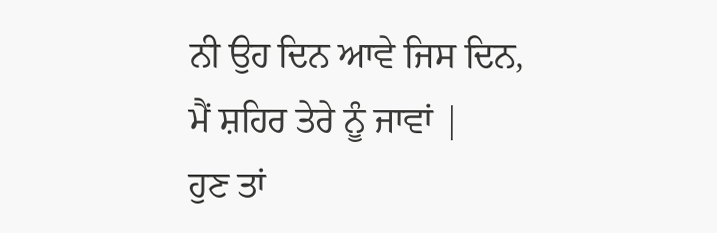ਨੀ ਉਹ ਦਿਨ ਆਵੇ ਜਿਸ ਦਿਨ,
ਮੈਂ ਸ਼ਹਿਰ ਤੇਰੇ ਨੂੰ ਜਾਵਾਂ |
ਹੁਣ ਤਾਂ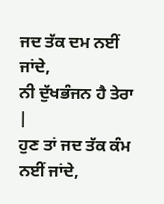ਜਦ ਤੱਕ ਦਮ ਨਈਂ ਜਾਂਦੇ,
ਨੀ ਦੁੱਖਭੰਜਨ ਹੈ ਤੇਰਾ |
ਹੁਣ ਤਾਂ ਜਦ ਤੱਕ ਕੰਮ ਨਈਂ ਜਾਂਦੇ,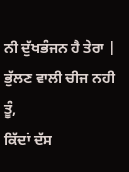ਨੀ ਦੁੱਖਭੰਜਨ ਹੈ ਤੇਰਾ |
ਭੁੱਲਣ ਵਾਲੀ ਚੀਜ ਨਹੀ ਤੂੰ,
ਕਿੱਦਾਂ ਦੱਸ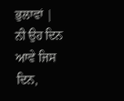ਭੁਲਾਵਾਂ |
ਨੀ ਉਹ ਦਿਨ ਆਵੇ ਜਿਸ ਦਿਨ,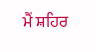ਮੈਂ ਸ਼ਹਿਰ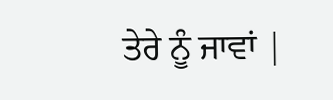ਤੇਰੇ ਨੂੰ ਜਾਵਾਂ |